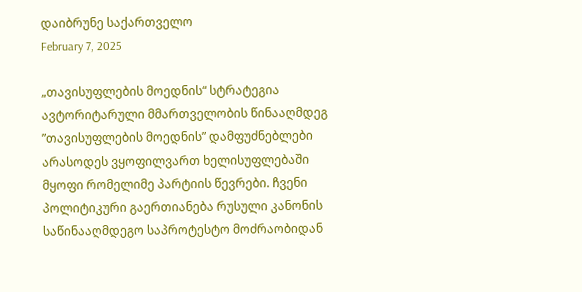დაიბრუნე საქართველო
February 7, 2025

„თავისუფლების მოედნის“ სტრატეგია ავტორიტარული მმართველობის წინააღმდეგ
”თავისუფლების მოედნის” დამფუძნებლები არასოდეს ვყოფილვართ ხელისუფლებაში მყოფი რომელიმე პარტიის წევრები. ჩვენი პოლიტიკური გაერთიანება რუსული კანონის საწინააღმდეგო საპროტესტო მოძრაობიდან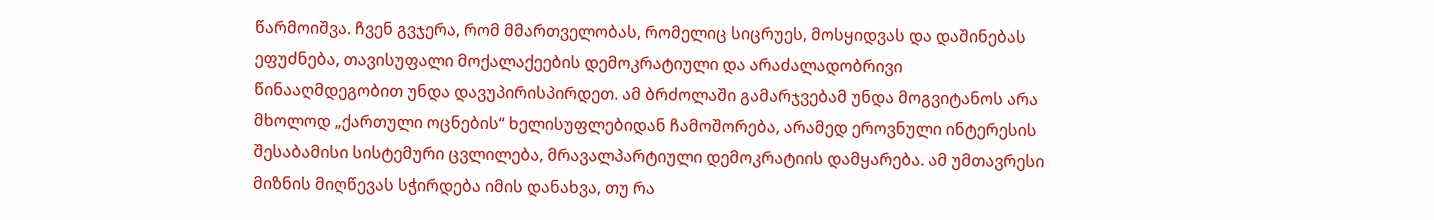წარმოიშვა. ჩვენ გვჯერა, რომ მმართველობას, რომელიც სიცრუეს, მოსყიდვას და დაშინებას ეფუძნება, თავისუფალი მოქალაქეების დემოკრატიული და არაძალადობრივი წინააღმდეგობით უნდა დავუპირისპირდეთ. ამ ბრძოლაში გამარჯვებამ უნდა მოგვიტანოს არა მხოლოდ „ქართული ოცნების“ ხელისუფლებიდან ჩამოშორება, არამედ ეროვნული ინტერესის შესაბამისი სისტემური ცვლილება, მრავალპარტიული დემოკრატიის დამყარება. ამ უმთავრესი მიზნის მიღწევას სჭირდება იმის დანახვა, თუ რა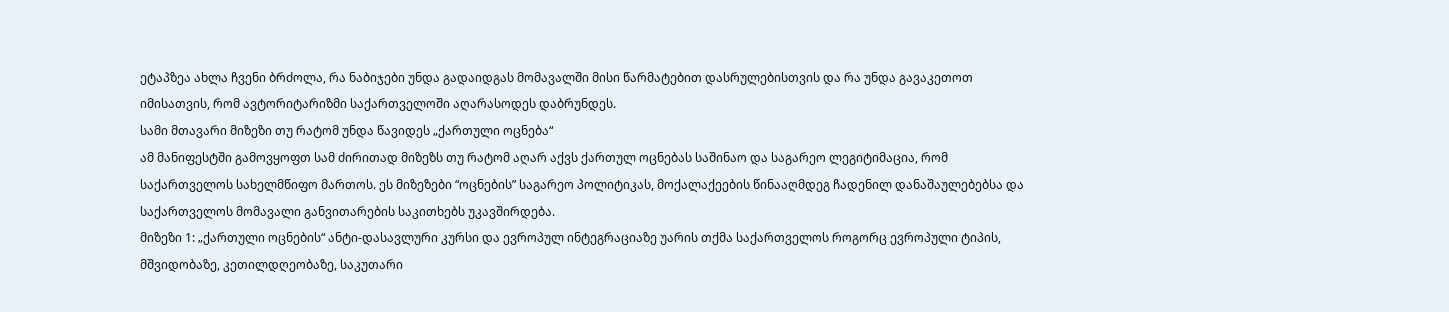ეტაპზეა ახლა ჩვენი ბრძოლა, რა ნაბიჯები უნდა გადაიდგას მომავალში მისი წარმატებით დასრულებისთვის და რა უნდა გავაკეთოთ იმისათვის, რომ ავტორიტარიზმი საქართველოში აღარასოდეს დაბრუნდეს.
სამი მთავარი მიზეზი თუ რატომ უნდა წავიდეს „ქართული ოცნება“
ამ მანიფესტში გამოვყოფთ სამ ძირითად მიზეზს თუ რატომ აღარ აქვს ქართულ ოცნებას საშინაო და საგარეო ლეგიტიმაცია, რომ საქართველოს სახელმწიფო მართოს. ეს მიზეზები “ოცნების” საგარეო პოლიტიკას, მოქალაქეების წინააღმდეგ ჩადენილ დანაშაულებებსა და საქართველოს მომავალი განვითარების საკითხებს უკავშირდება.
მიზეზი 1: „ქართული ოცნების“ ანტი-დასავლური კურსი და ევროპულ ინტეგრაციაზე უარის თქმა საქართველოს როგორც ევროპული ტიპის, მშვიდობაზე, კეთილდღეობაზე, საკუთარი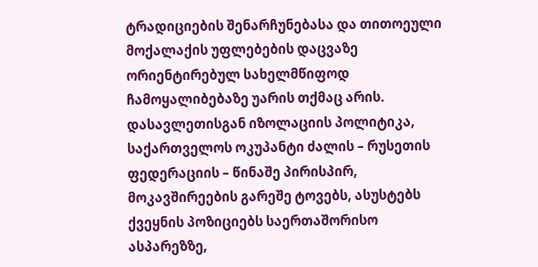ტრადიციების შენარჩუნებასა და თითოეული მოქალაქის უფლებების დაცვაზე ორიენტირებულ სახელმწიფოდ ჩამოყალიბებაზე უარის თქმაც არის.
დასავლეთისგან იზოლაციის პოლიტიკა, საქართველოს ოკუპანტი ძალის – რუსეთის ფედერაციის – წინაშე პირისპირ, მოკავშირეების გარეშე ტოვებს, ასუსტებს ქვეყნის პოზიციებს საერთაშორისო ასპარეზზე,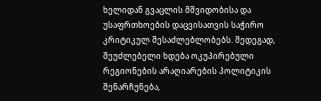ხელიდან გვაცლის მშვიდობისა და უსაფრთხოების დაცვისათვის საჭირო კრიტიკულ შესაძლებლობებს. შედეგად, შეუძლებელი ხდება ოკუპირებული რეგიონების არაღიარების პოლიტიკის შენარჩუნება,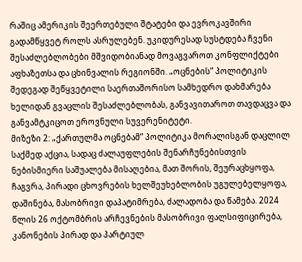რაშიც ამერიკის შეერთებული შტატები და ევროკავშირი გადამწყვეტ როლს ასრულებენ. უკიდურესად სუსტდება ჩვენი შესაძლებლობები მშვიდობიანად მოვაგვაროთ კონფლიქტები აფხაზეთსა და ცხინვალის რეგიონში. „ოცნების“ პოლიტიკის შედეგად შეწყვეტილი საერთაშორისო სამხედრო დახმარება ხელიდან გვაცლის შესაძლებლობას, განვავითაროთ თავდაცვა და განვამტკიცოთ ეროვნული სუვერენიტეტი.
მიზეზი 2: „ქართულმა ოცნებამ“ პოლიტიკა მორალისგან დაცლილ საქმედ აქცია, სადაც ძალაუფლების შენარჩუნებისთვის ნებისმიერი საშუალება მისაღებია, მათ შორის, შეურაცხყოფა, ჩაგვრა, პირადი ცხოვრების ხელშეუხებლობის უგულებელყოფა, დაშინება, მასობრივი დაპატიმრება, ძალადობა და წამება. 2024 წლის 26 ოქტომბრის არჩევნების მასობრივი ფალსიფიცირება, კანონების პირად და პარტიულ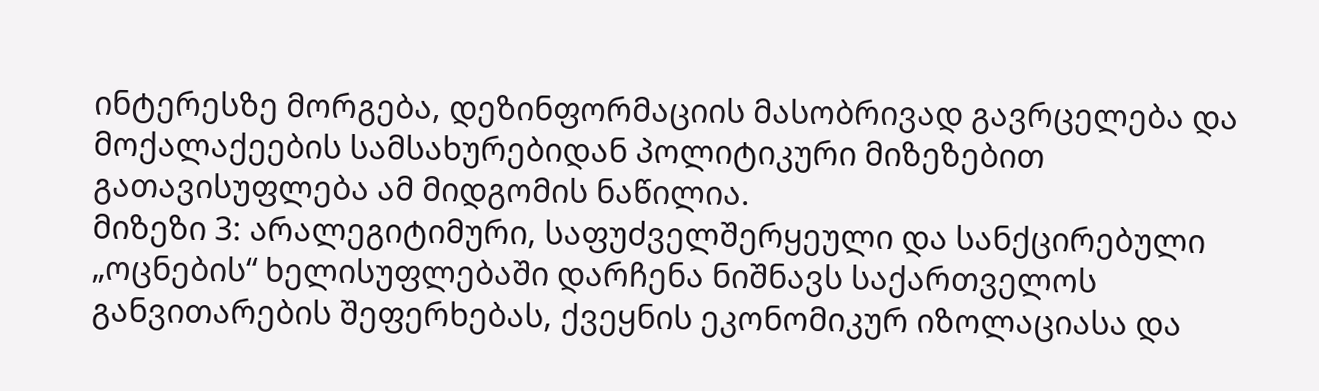ინტერესზე მორგება, დეზინფორმაციის მასობრივად გავრცელება და მოქალაქეების სამსახურებიდან პოლიტიკური მიზეზებით გათავისუფლება ამ მიდგომის ნაწილია.
მიზეზი 3: არალეგიტიმური, საფუძველშერყეული და სანქცირებული „ოცნების“ ხელისუფლებაში დარჩენა ნიშნავს საქართველოს განვითარების შეფერხებას, ქვეყნის ეკონომიკურ იზოლაციასა და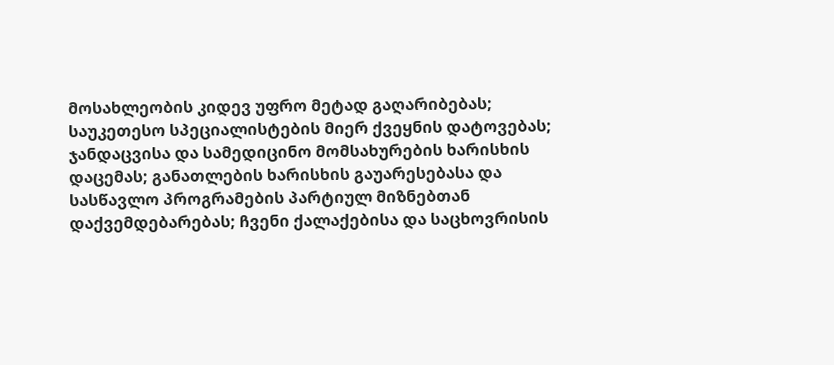მოსახლეობის კიდევ უფრო მეტად გაღარიბებას; საუკეთესო სპეციალისტების მიერ ქვეყნის დატოვებას; ჯანდაცვისა და სამედიცინო მომსახურების ხარისხის დაცემას; განათლების ხარისხის გაუარესებასა და სასწავლო პროგრამების პარტიულ მიზნებთან დაქვემდებარებას; ჩვენი ქალაქებისა და საცხოვრისის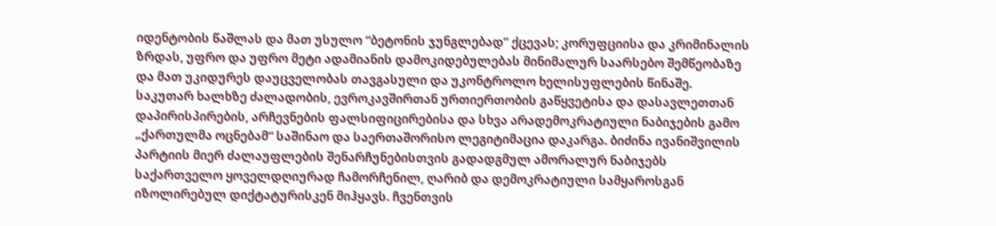იდენტობის წაშლას და მათ უსულო “ბეტონის ჯუნგლებად” ქცევას; კორუფციისა და კრიმინალის ზრდას, უფრო და უფრო მეტი ადამიანის დამოკიდებულებას მინიმალურ საარსებო შემწეობაზე და მათ უკიდურეს დაუცველობას თავგასული და უკონტროლო ხელისუფლების წინაშე.
საკუთარ ხალხზე ძალადობის, ევროკავშირთან ურთიერთობის გაწყვეტისა და დასავლეთთან დაპირისპირების, არჩევნების ფალსიფიცირებისა და სხვა არადემოკრატიული ნაბიჯების გამო „ქართულმა ოცნებამ“ საშინაო და საერთაშორისო ლეგიტიმაცია დაკარგა. ბიძინა ივანიშვილის პარტიის მიერ ძალაუფლების შენარჩუნებისთვის გადადგმულ ამორალურ ნაბიჯებს საქართველო ყოველდღიურად ჩამორჩენილ, ღარიბ და დემოკრატიული სამყაროსგან იზოლირებულ დიქტატურისკენ მიჰყავს. ჩვენთვის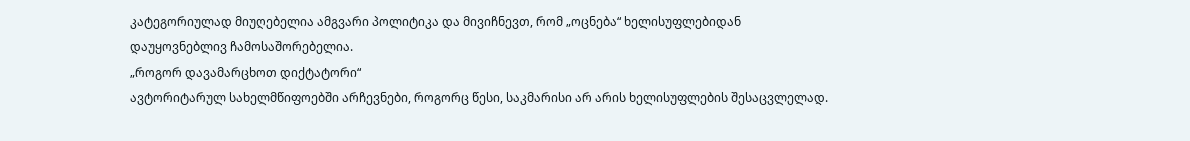კატეგორიულად მიუღებელია ამგვარი პოლიტიკა და მივიჩნევთ, რომ „ოცნება“ ხელისუფლებიდან დაუყოვნებლივ ჩამოსაშორებელია.
„როგორ დავამარცხოთ დიქტატორი“
ავტორიტარულ სახელმწიფოებში არჩევნები, როგორც წესი, საკმარისი არ არის ხელისუფლების შესაცვლელად.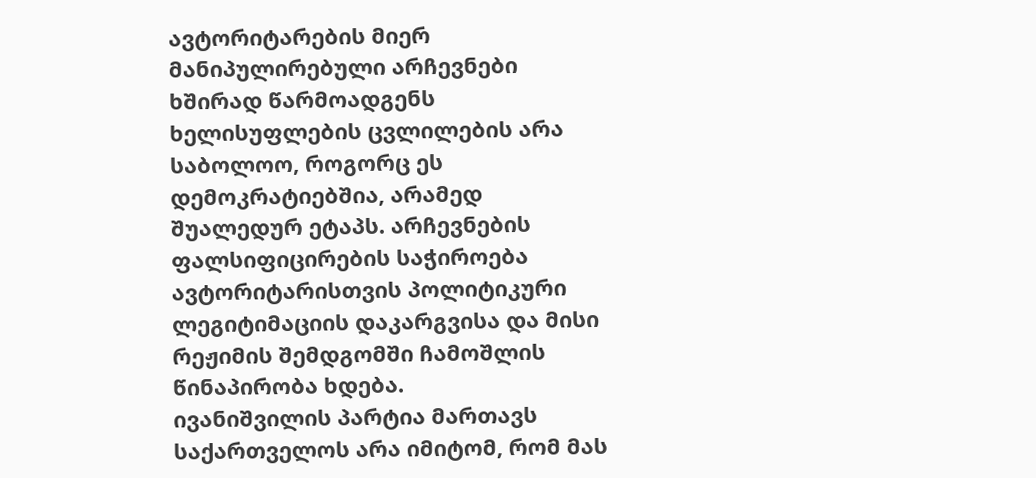ავტორიტარების მიერ მანიპულირებული არჩევნები ხშირად წარმოადგენს ხელისუფლების ცვლილების არა საბოლოო, როგორც ეს დემოკრატიებშია, არამედ შუალედურ ეტაპს. არჩევნების ფალსიფიცირების საჭიროება ავტორიტარისთვის პოლიტიკური ლეგიტიმაციის დაკარგვისა და მისი რეჟიმის შემდგომში ჩამოშლის წინაპირობა ხდება.
ივანიშვილის პარტია მართავს საქართველოს არა იმიტომ, რომ მას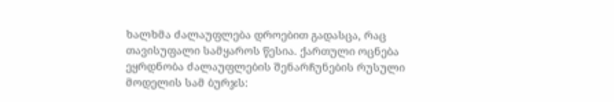ხალხმა ძალაუფლება დროებით გადასცა, რაც თავისუფალი სამყაროს წესია. ქართული ოცნება ეყრდნობა ძალაუფლების შენარჩუნების რუსული მოდელის სამ ბურჯს: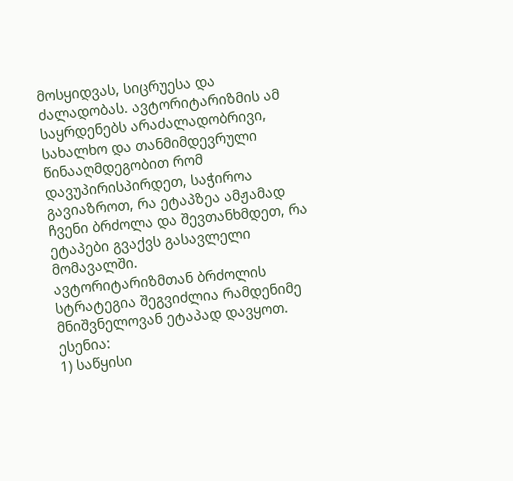მოსყიდვას, სიცრუესა და ძალადობას. ავტორიტარიზმის ამ საყრდენებს არაძალადობრივი, სახალხო და თანმიმდევრული წინააღმდეგობით რომ დავუპირისპირდეთ, საჭიროა გავიაზროთ, რა ეტაპზეა ამჟამად ჩვენი ბრძოლა და შევთანხმდეთ, რა ეტაპები გვაქვს გასავლელი მომავალში.
ავტორიტარიზმთან ბრძოლის სტრატეგია შეგვიძლია რამდენიმე მნიშვნელოვან ეტაპად დავყოთ. ესენია:
1) საწყისი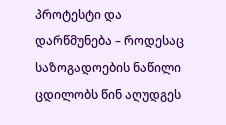პროტესტი და დარწმუნება – როდესაც საზოგადოების ნაწილი ცდილობს წინ აღუდგეს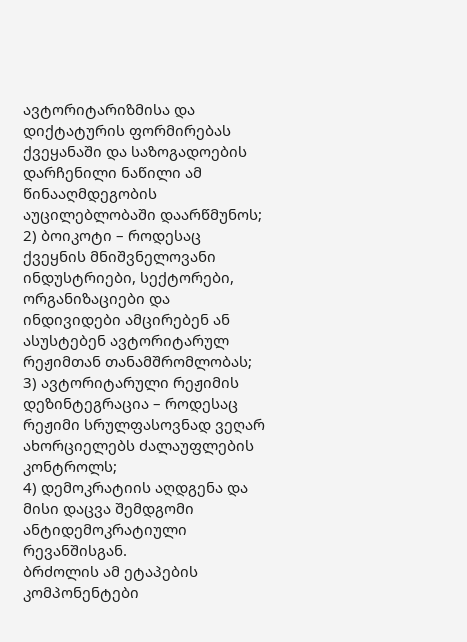ავტორიტარიზმისა და დიქტატურის ფორმირებას ქვეყანაში და საზოგადოების დარჩენილი ნაწილი ამ წინააღმდეგობის აუცილებლობაში დაარწმუნოს;
2) ბოიკოტი – როდესაც ქვეყნის მნიშვნელოვანი ინდუსტრიები, სექტორები, ორგანიზაციები და ინდივიდები ამცირებენ ან ასუსტებენ ავტორიტარულ რეჟიმთან თანამშრომლობას;
3) ავტორიტარული რეჟიმის დეზინტეგრაცია – როდესაც რეჟიმი სრულფასოვნად ვეღარ ახორციელებს ძალაუფლების კონტროლს;
4) დემოკრატიის აღდგენა და მისი დაცვა შემდგომი ანტიდემოკრატიული რევანშისგან.
ბრძოლის ამ ეტაპების კომპონენტები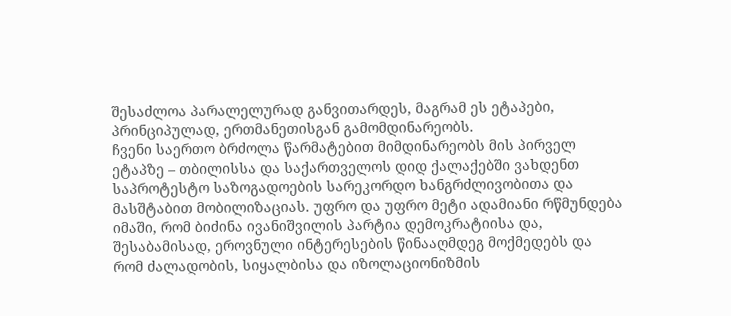შესაძლოა პარალელურად განვითარდეს, მაგრამ ეს ეტაპები, პრინციპულად, ერთმანეთისგან გამომდინარეობს.
ჩვენი საერთო ბრძოლა წარმატებით მიმდინარეობს მის პირველ ეტაპზე – თბილისსა და საქართველოს დიდ ქალაქებში ვახდენთ საპროტესტო საზოგადოების სარეკორდო ხანგრძლივობითა და მასშტაბით მობილიზაციას. უფრო და უფრო მეტი ადამიანი რწმუნდება იმაში, რომ ბიძინა ივანიშვილის პარტია დემოკრატიისა და, შესაბამისად, ეროვნული ინტერესების წინააღმდეგ მოქმედებს და რომ ძალადობის, სიყალბისა და იზოლაციონიზმის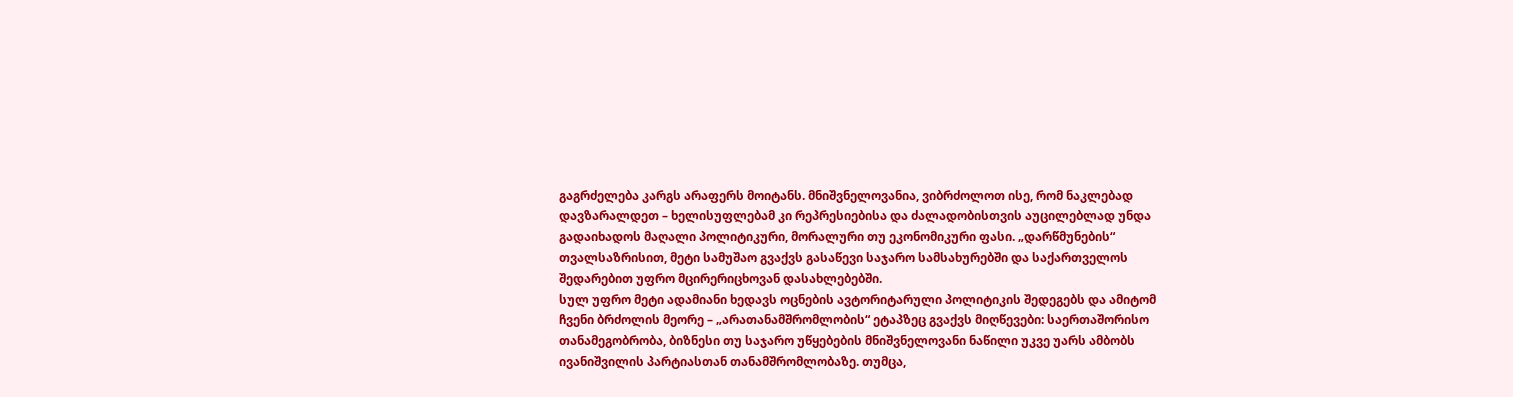გაგრძელება კარგს არაფერს მოიტანს. მნიშვნელოვანია, ვიბრძოლოთ ისე, რომ ნაკლებად დავზარალდეთ – ხელისუფლებამ კი რეპრესიებისა და ძალადობისთვის აუცილებლად უნდა გადაიხადოს მაღალი პოლიტიკური, მორალური თუ ეკონომიკური ფასი. „დარწმუნების“ თვალსაზრისით, მეტი სამუშაო გვაქვს გასაწევი საჯარო სამსახურებში და საქართველოს შედარებით უფრო მცირერიცხოვან დასახლებებში.
სულ უფრო მეტი ადამიანი ხედავს ოცნების ავტორიტარული პოლიტიკის შედეგებს და ამიტომ ჩვენი ბრძოლის მეორე – „არათანამშრომლობის“ ეტაპზეც გვაქვს მიღწევები: საერთაშორისო თანამეგობრობა, ბიზნესი თუ საჯარო უწყებების მნიშვნელოვანი ნაწილი უკვე უარს ამბობს ივანიშვილის პარტიასთან თანამშრომლობაზე. თუმცა,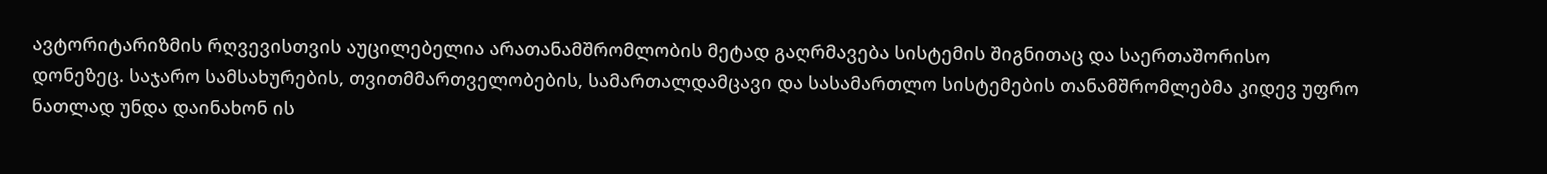ავტორიტარიზმის რღვევისთვის აუცილებელია არათანამშრომლობის მეტად გაღრმავება სისტემის შიგნითაც და საერთაშორისო დონეზეც. საჯარო სამსახურების, თვითმმართველობების, სამართალდამცავი და სასამართლო სისტემების თანამშრომლებმა კიდევ უფრო ნათლად უნდა დაინახონ ის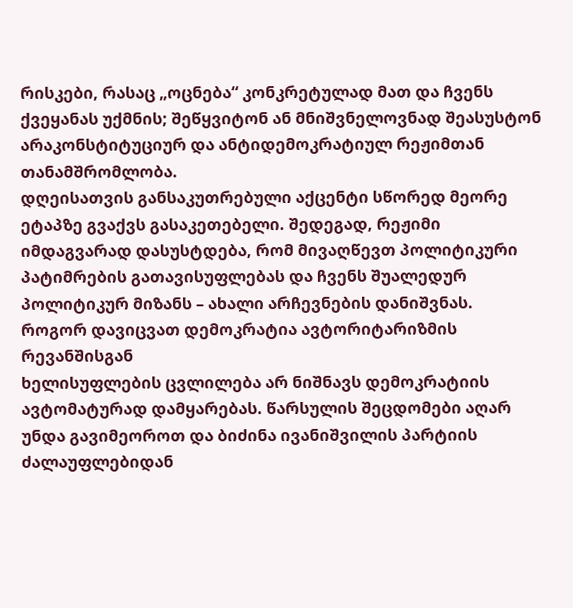რისკები, რასაც „ოცნება“ კონკრეტულად მათ და ჩვენს ქვეყანას უქმნის; შეწყვიტონ ან მნიშვნელოვნად შეასუსტონ არაკონსტიტუციურ და ანტიდემოკრატიულ რეჟიმთან თანამშრომლობა.
დღეისათვის განსაკუთრებული აქცენტი სწორედ მეორე ეტაპზე გვაქვს გასაკეთებელი. შედეგად, რეჟიმი იმდაგვარად დასუსტდება, რომ მივაღწევთ პოლიტიკური პატიმრების გათავისუფლებას და ჩვენს შუალედურ პოლიტიკურ მიზანს – ახალი არჩევნების დანიშვნას.
როგორ დავიცვათ დემოკრატია ავტორიტარიზმის რევანშისგან
ხელისუფლების ცვლილება არ ნიშნავს დემოკრატიის ავტომატურად დამყარებას. წარსულის შეცდომები აღარ უნდა გავიმეოროთ და ბიძინა ივანიშვილის პარტიის ძალაუფლებიდან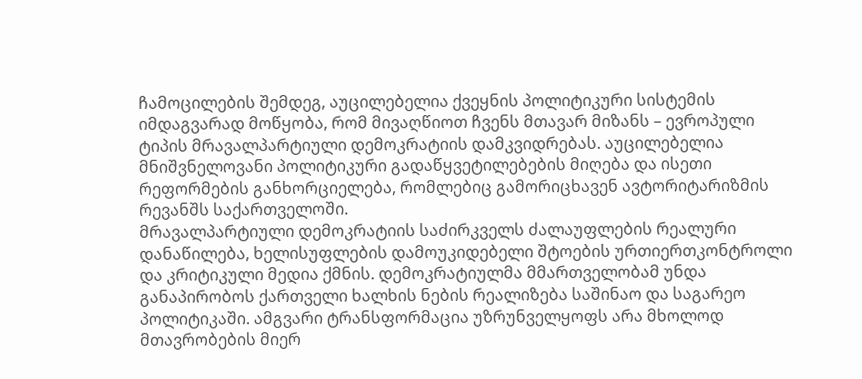ჩამოცილების შემდეგ, აუცილებელია ქვეყნის პოლიტიკური სისტემის იმდაგვარად მოწყობა, რომ მივაღწიოთ ჩვენს მთავარ მიზანს – ევროპული ტიპის მრავალპარტიული დემოკრატიის დამკვიდრებას. აუცილებელია მნიშვნელოვანი პოლიტიკური გადაწყვეტილებების მიღება და ისეთი რეფორმების განხორციელება, რომლებიც გამორიცხავენ ავტორიტარიზმის რევანშს საქართველოში.
მრავალპარტიული დემოკრატიის საძირკველს ძალაუფლების რეალური დანაწილება, ხელისუფლების დამოუკიდებელი შტოების ურთიერთკონტროლი და კრიტიკული მედია ქმნის. დემოკრატიულმა მმართველობამ უნდა განაპირობოს ქართველი ხალხის ნების რეალიზება საშინაო და საგარეო პოლიტიკაში. ამგვარი ტრანსფორმაცია უზრუნველყოფს არა მხოლოდ მთავრობების მიერ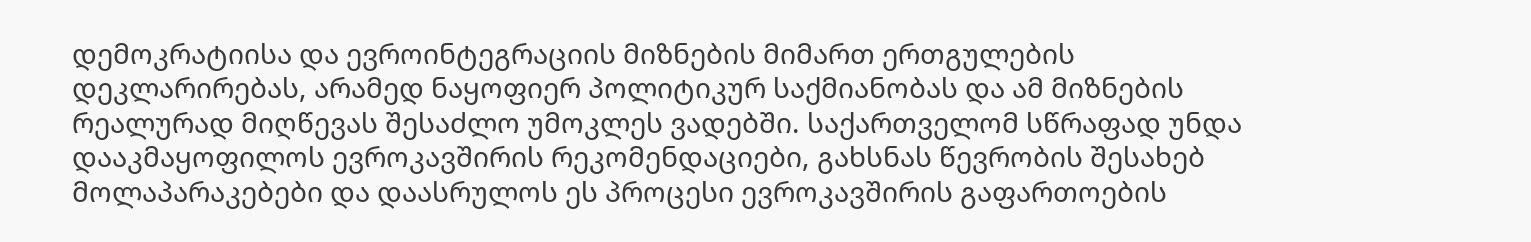დემოკრატიისა და ევროინტეგრაციის მიზნების მიმართ ერთგულების დეკლარირებას, არამედ ნაყოფიერ პოლიტიკურ საქმიანობას და ამ მიზნების რეალურად მიღწევას შესაძლო უმოკლეს ვადებში. საქართველომ სწრაფად უნდა დააკმაყოფილოს ევროკავშირის რეკომენდაციები, გახსნას წევრობის შესახებ მოლაპარაკებები და დაასრულოს ეს პროცესი ევროკავშირის გაფართოების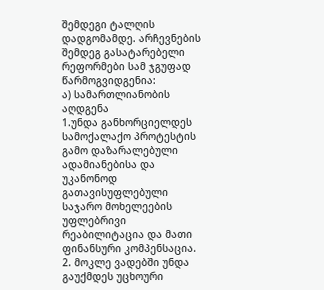შემდეგი ტალღის დადგომამდე. არჩევნების შემდეგ გასატარებელი რეფორმები სამ ჯგუფად წარმოგვიდგენია:
ა) სამართლიანობის აღდგენა
1.უნდა განხორციელდეს სამოქალაქო პროტესტის გამო დაზარალებული ადამიანებისა და უკანონოდ გათავისუფლებული საჯარო მოხელეების უფლებრივი რეაბილიტაცია და მათი ფინანსური კომპენსაცია.
2. მოკლე ვადებში უნდა გაუქმდეს უცხოური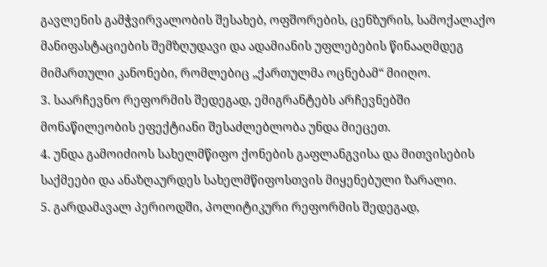გავლენის გამჭვირვალობის შესახებ, ოფშორების, ცენზურის, სამოქალაქო მანიფასტაციების შემზღუდავი და ადამიანის უფლებების წინააღმდეგ მიმართული კანონები, რომლებიც „ქართულმა ოცნებამ“ მიიღო.
3. საარჩევნო რეფორმის შედეგად, ემიგრანტებს არჩევნებში მონაწილეობის ეფექტიანი შესაძლებლობა უნდა მიეცეთ.
4. უნდა გამოიძიოს სახელმწიფო ქონების გაფლანგვისა და მითვისების საქმეები და ანაზღაურდეს სახელმწიფოსთვის მიყენებული ზარალი.
5. გარდამავალ პერიოდში, პოლიტიკური რეფორმის შედეგად,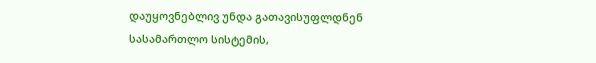დაუყოვნებლივ უნდა გათავისუფლდნენ სასამართლო სისტემის,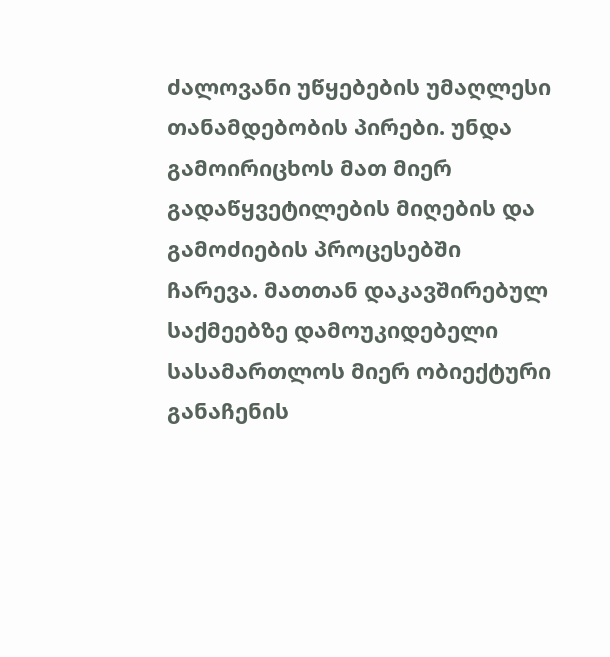ძალოვანი უწყებების უმაღლესი თანამდებობის პირები. უნდა გამოირიცხოს მათ მიერ გადაწყვეტილების მიღების და გამოძიების პროცესებში ჩარევა. მათთან დაკავშირებულ საქმეებზე დამოუკიდებელი სასამართლოს მიერ ობიექტური განაჩენის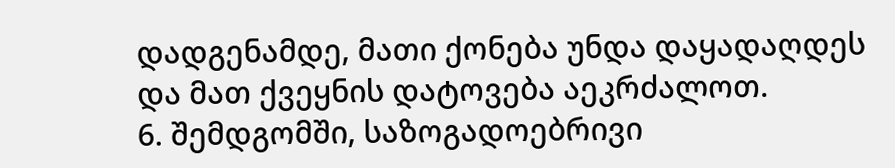დადგენამდე, მათი ქონება უნდა დაყადაღდეს და მათ ქვეყნის დატოვება აეკრძალოთ.
6. შემდგომში, საზოგადოებრივი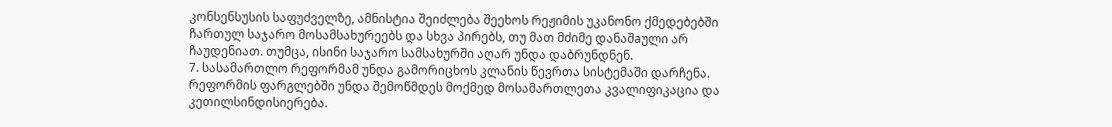კონსენსუსის საფუძველზე, ამნისტია შეიძლება შეეხოს რეჟიმის უკანონო ქმედებებში ჩართულ საჯარო მოსამსახურეებს და სხვა პირებს, თუ მათ მძიმე დანაშaული არ ჩაუდენიათ. თუმცა, ისინი საჯარო სამსახურში აღარ უნდა დაბრუნდნენ.
7. სასამართლო რეფორმამ უნდა გამორიცხოს კლანის წევრთა სისტემაში დარჩენა. რეფორმის ფარგლებში უნდა შემოწმდეს მოქმედ მოსამართლეთა კვალიფიკაცია და კეთილსინდისიერება.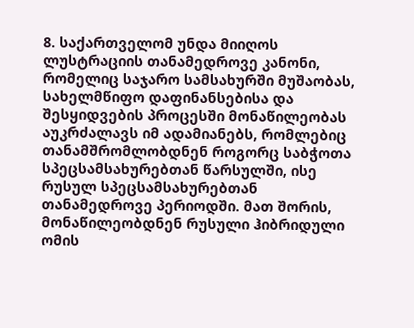8. საქართველომ უნდა მიიღოს ლუსტრაციის თანამედროვე კანონი, რომელიც საჯარო სამსახურში მუშაობას, სახელმწიფო დაფინანსებისა და შესყიდვების პროცესში მონაწილეობას აუკრძალავს იმ ადამიანებს, რომლებიც თანამშრომლობდნენ როგორც საბჭოთა სპეცსამსახურებთან წარსულში, ისე რუსულ სპეცსამსახურებთან თანამედროვე პერიოდში. მათ შორის, მონაწილეობდნენ რუსული ჰიბრიდული ომის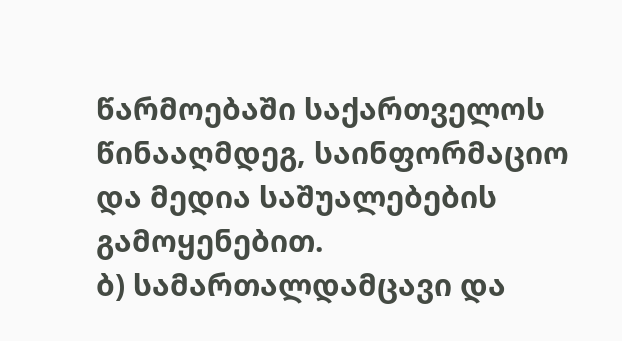წარმოებაში საქართველოს წინააღმდეგ, საინფორმაციო და მედია საშუალებების გამოყენებით.
ბ) სამართალდამცავი და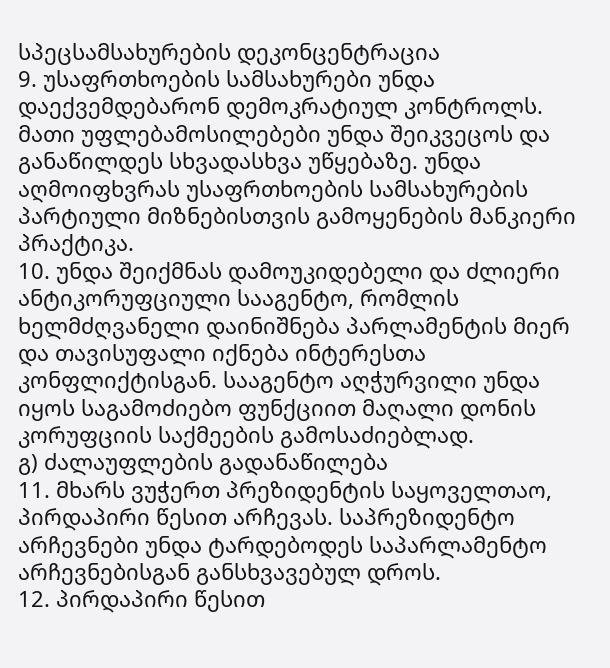სპეცსამსახურების დეკონცენტრაცია
9. უსაფრთხოების სამსახურები უნდა დაექვემდებარონ დემოკრატიულ კონტროლს. მათი უფლებამოსილებები უნდა შეიკვეცოს და განაწილდეს სხვადასხვა უწყებაზე. უნდა აღმოიფხვრას უსაფრთხოების სამსახურების პარტიული მიზნებისთვის გამოყენების მანკიერი პრაქტიკა.
10. უნდა შეიქმნას დამოუკიდებელი და ძლიერი ანტიკორუფციული სააგენტო, რომლის ხელმძღვანელი დაინიშნება პარლამენტის მიერ და თავისუფალი იქნება ინტერესთა კონფლიქტისგან. სააგენტო აღჭურვილი უნდა იყოს საგამოძიებო ფუნქციით მაღალი დონის კორუფციის საქმეების გამოსაძიებლად.
გ) ძალაუფლების გადანაწილება
11. მხარს ვუჭერთ პრეზიდენტის საყოველთაო, პირდაპირი წესით არჩევას. საპრეზიდენტო არჩევნები უნდა ტარდებოდეს საპარლამენტო არჩევნებისგან განსხვავებულ დროს.
12. პირდაპირი წესით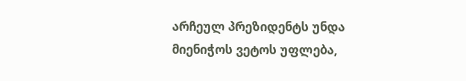არჩეულ პრეზიდენტს უნდა მიენიჭოს ვეტოს უფლება,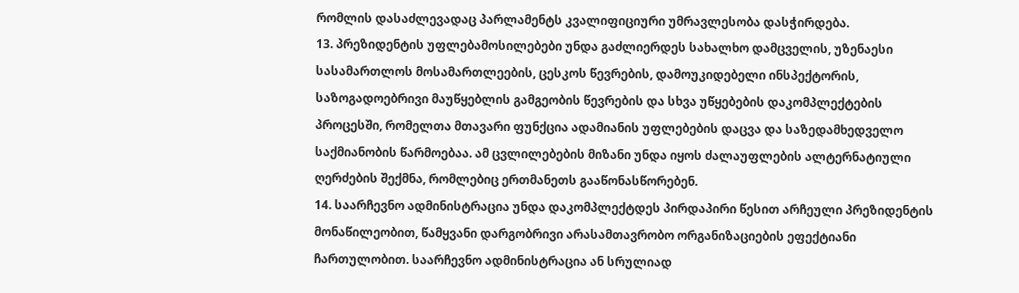რომლის დასაძლევადაც პარლამენტს კვალიფიციური უმრავლესობა დასჭირდება.
13. პრეზიდენტის უფლებამოსილებები უნდა გაძლიერდეს სახალხო დამცველის, უზენაესი სასამართლოს მოსამართლეების, ცესკოს წევრების, დამოუკიდებელი ინსპექტორის, საზოგადოებრივი მაუწყებლის გამგეობის წევრების და სხვა უწყებების დაკომპლექტების პროცესში, რომელთა მთავარი ფუნქცია ადამიანის უფლებების დაცვა და საზედამხედველო საქმიანობის წარმოებაა. ამ ცვლილებების მიზანი უნდა იყოს ძალაუფლების ალტერნატიული ღერძების შექმნა, რომლებიც ერთმანეთს გააწონასწორებენ.
14. საარჩევნო ადმინისტრაცია უნდა დაკომპლექტდეს პირდაპირი წესით არჩეული პრეზიდენტის მონაწილეობით, წამყვანი დარგობრივი არასამთავრობო ორგანიზაციების ეფექტიანი ჩართულობით. საარჩევნო ადმინისტრაცია ან სრულიად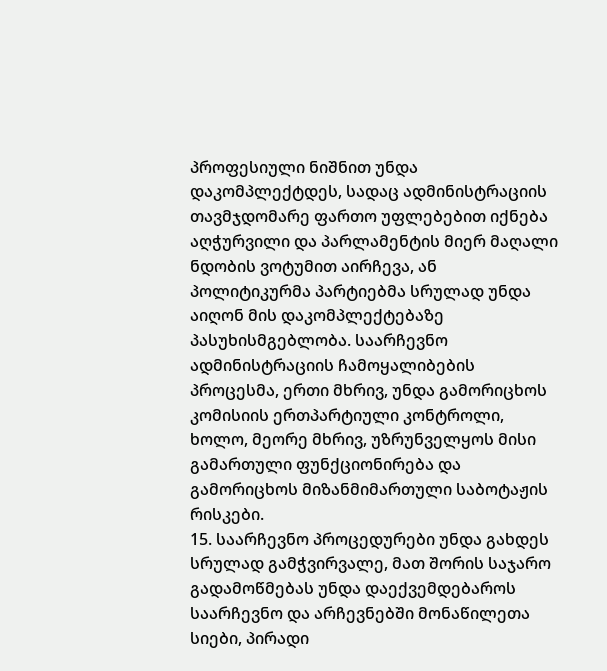პროფესიული ნიშნით უნდა დაკომპლექტდეს, სადაც ადმინისტრაციის თავმჯდომარე ფართო უფლებებით იქნება აღჭურვილი და პარლამენტის მიერ მაღალი ნდობის ვოტუმით აირჩევა, ან პოლიტიკურმა პარტიებმა სრულად უნდა აიღონ მის დაკომპლექტებაზე პასუხისმგებლობა. საარჩევნო ადმინისტრაციის ჩამოყალიბების პროცესმა, ერთი მხრივ, უნდა გამორიცხოს კომისიის ერთპარტიული კონტროლი, ხოლო, მეორე მხრივ, უზრუნველყოს მისი გამართული ფუნქციონირება და გამორიცხოს მიზანმიმართული საბოტაჟის რისკები.
15. საარჩევნო პროცედურები უნდა გახდეს სრულად გამჭვირვალე, მათ შორის საჯარო გადამოწმებას უნდა დაექვემდებაროს საარჩევნო და არჩევნებში მონაწილეთა სიები, პირადი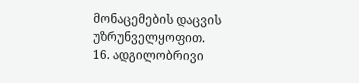მონაცემების დაცვის უზრუნველყოფით.
16. ადგილობრივი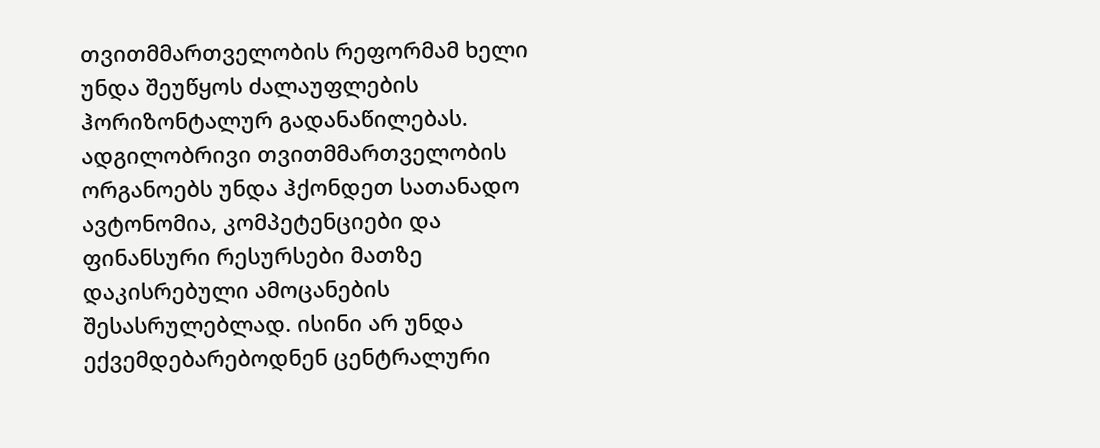თვითმმართველობის რეფორმამ ხელი უნდა შეუწყოს ძალაუფლების ჰორიზონტალურ გადანაწილებას. ადგილობრივი თვითმმართველობის ორგანოებს უნდა ჰქონდეთ სათანადო ავტონომია, კომპეტენციები და ფინანსური რესურსები მათზე დაკისრებული ამოცანების შესასრულებლად. ისინი არ უნდა ექვემდებარებოდნენ ცენტრალური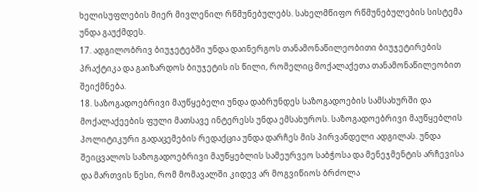ხელისუფლების მიერ მივლენილ რწმუნებულებს. სახელმწიფო რწმუნებულების სისტემა უნდა გაუქმდეს.
17. ადგილობრივ ბიუჯეტებში უნდა დაინერგოს თანამონაწილეობითი ბიუჯეტირების პრაქტიკა და გაიზარდოს ბიუჯეტის ის წილი, რომელიც მოქალაქეთა თანამონაწილეობით შეიქმნება.
18. საზოგადოებრივი მაუწყებელი უნდა დაბრუნდეს საზოგადოების სამსახურში და მოქალაქეების ფული მათსავე ინტერესს უნდა ემსახუროს. საზოგადოებრივი მაუწყებლის პოლიტიკური გადაცემების რედაქცია უნდა დარჩეს მის პირვანდელი ადგილას. უნდა შეიცვალოს საზოგადოებრივი მაუწყებლის სამეურვეო საბჭოსა და მენეჯმენტის არჩევისა და მართვის წესი, რომ მომავალში კიდევ არ მოგვიწიოს ბრძოლა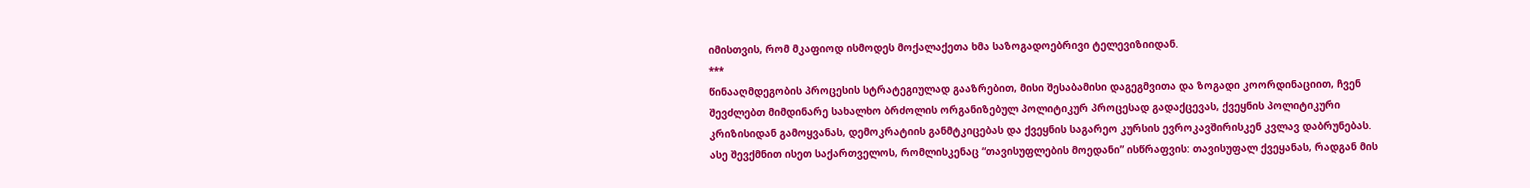იმისთვის, რომ მკაფიოდ ისმოდეს მოქალაქეთა ხმა საზოგადოებრივი ტელევიზიიდან.
***
წინააღმდეგობის პროცესის სტრატეგიულად გააზრებით, მისი შესაბამისი დაგეგმვითა და ზოგადი კოორდინაციით, ჩვენ შევძლებთ მიმდინარე სახალხო ბრძოლის ორგანიზებულ პოლიტიკურ პროცესად გადაქცევას, ქვეყნის პოლიტიკური კრიზისიდან გამოყვანას, დემოკრატიის განმტკიცებას და ქვეყნის საგარეო კურსის ევროკავშირისკენ კვლავ დაბრუნებას.
ასე შევქმნით ისეთ საქართველოს, რომლისკენაც “თავისუფლების მოედანი” ისწრაფვის: თავისუფალ ქვეყანას, რადგან მის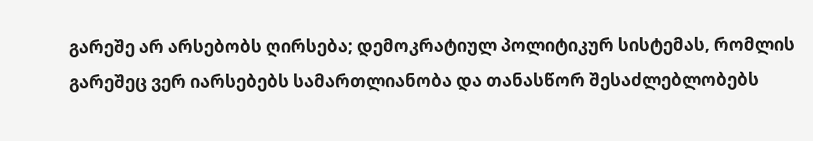გარეშე არ არსებობს ღირსება; დემოკრატიულ პოლიტიკურ სისტემას, რომლის გარეშეც ვერ იარსებებს სამართლიანობა და თანასწორ შესაძლებლობებს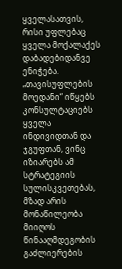ყველასათვის, რისი უფლებაც ყველა მოქალაქეს დაბადებიდანვე ენიჭება.
„თავისუფლების მოედანი“ იწყებს კონსულტაციებს ყველა ინდივიდთან და ჯგუფთან, ვინც იზიარებს ამ სტრატეგიის სულისკვეთებას, მზად არის მონაწილეობა მიიღოს წინააღმდეგობის გაძლიერების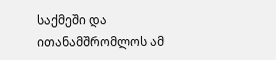საქმეში და ითანამშრომლოს ამ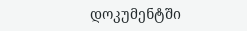დოკუმენტში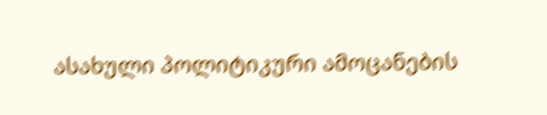ასახული პოლიტიკური ამოცანების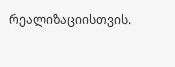რეალიზაციისთვის.